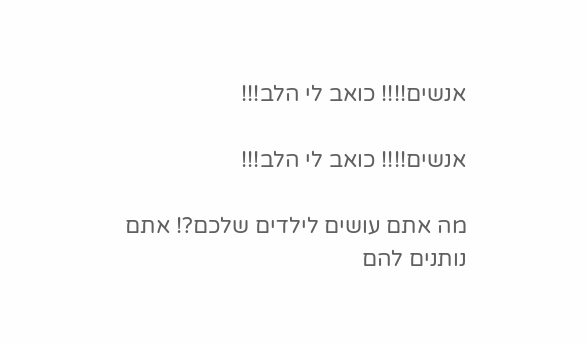אנשים!!!! כואב לי הלב!!!

אנשים!!!! כואב לי הלב!!!

מה אתם עושים לילדים שלכם?! אתם נותנים להם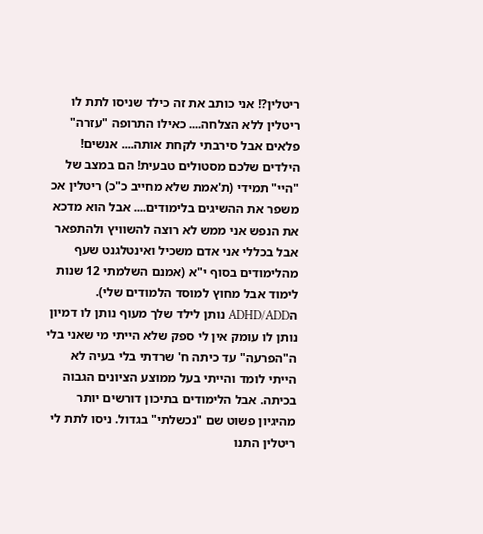ריטלין?! אני כותב את זה כילד שניסו לתת לו ריטלין ללא הצלחה.... כאילו התרופה "עזרה" פלאים אבל סירבתי לקחת אותה.... אנשים! הילדים שלכם מסטולים טבעית! הם במצב של "היי" תמידי (ת'אמת שלא מחייב כ"כ) ריטלין אכ משפר את ההשיגים בלימודים.... אבל הוא מדכא את הנפש אני ממש לא רוצה להשוויץ ולהתפאר אבל בכללי אני אדם משכיל ואינטלגנט שעף מהלימודים בסוף י"א (אמנם השלמתי 12 שנות לימוד אבל מחוץ למוסד הלמודים שלי). הADHD/ADD נותן לילד שלך מעוף נותן לו דמיון נותן לו עומק אין לי ספק שלא הייתי מי שאני בלי ה"הפרעה" עד כיתה ח' שרדתי בלי בעיה לא הייתי לומד והייתי בעל ממוצע הציונים הגבוה בכיתה. אבל הלימודים בתיכון דורשים יותר מהיגיון פשוט שם "נכשלתי" בגדול. ניסו לתת לי ריטלין התנו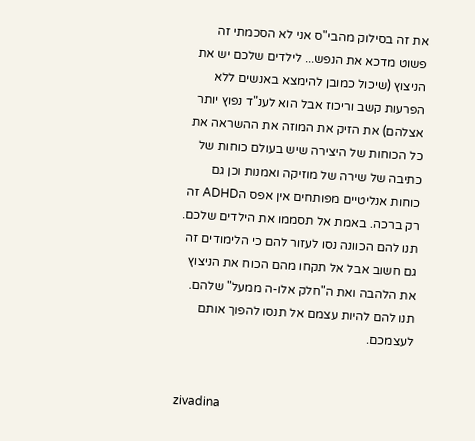את זה בסילוק מהבי"ס אני לא הסכמתי זה פשוט מדכא את הנפש... לילדים שלכם יש את הניצוץ (שיכול כמובן להימצא באנשים ללא הפרעות קשב וריכוז אבל הוא לענ"ד נפוץ יותר אצלהם) את הזיק את המוזה את ההשראה את כל הכוחות של היצירה שיש בעולם כוחות של כתיבה של שירה של מוזיקה ואמנות וכן גם כוחות אנליטיים מפותחים אין אפס הADHD זה רק ברכה. באמת אל תסממו את הילדים שלכם. תנו להם הכוונה נסו לעזור להם כי הלימודים זה גם חשוב אבל אל תקחו מהם הכוח את הניצוץ את הלהבה ואת ה"חלק אלו-ה ממעל" שלהם. תנו להם להיות עצמם אל תנסו להפוך אותם לעצמכם.


zivadina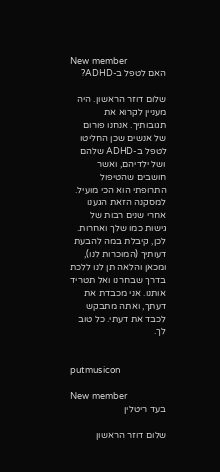New member
האם לטפל ב-ADHD?

שלום דוזר הראשון. היה מעניין לקרוא את תגובותיך. אנחנו פורום של אנשים שכן החליטו לטפל ב-ADHD שלהם ושל ילדיהם, ואשר חושבים שהטיפול התרופתי הוא הכי מועיל. למסקנה הזאת הגענו אחרי שנים רבות של גישות כמו שלך ואחרות. לכן, קיבלת במה להבעת דעותיך (המוכרות לנו), ומכאן והלאה תן לנו ללכת בדרך שבחרנו ואל תטריד אותנו. אני מכבדת את דעתך, ואתה מתבקש לכבד את דעתי. כל טוב לך.


putmusicon

New member
בעד ריטלין

שלום דוזר הראשון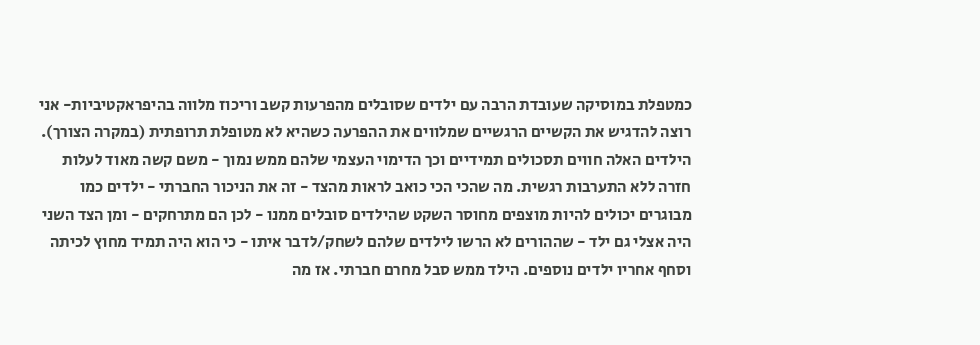כמטפלת במוסיקה שעובדת הרבה עם ילדים שסובלים מהפרעות קשב וריכוז מלווה בהיפראקטיביות- אני רוצה להדגיש את הקשיים הרגשיים שמלווים את ההפרעה כשהיא לא מטופלת תרופתית (במקרה הצורך). הילדים האלה חווים תסכולים תמידיים וכך הדימוי העצמי שלהם ממש נמוך - משם קשה מאוד לעלות חזרה ללא התערבות רגשית. מה שהכי הכי כואב לראות מהצד - זה את הניכור החברתי - ילדים כמו מבוגרים יכולים להיות מוצפים מחוסר השקט שהילדים סובלים ממנו - לכן הם מתרחקים - ומן הצד השני היה אצלי גם ילד - שההורים לא הרשו לילדים שלהם לשחק/לדבר איתו - כי הוא היה תמיד מחוץ לכיתה וסחף אחריו ילדים נוספים. הילד ממש סבל מחרם חברתי. אז מה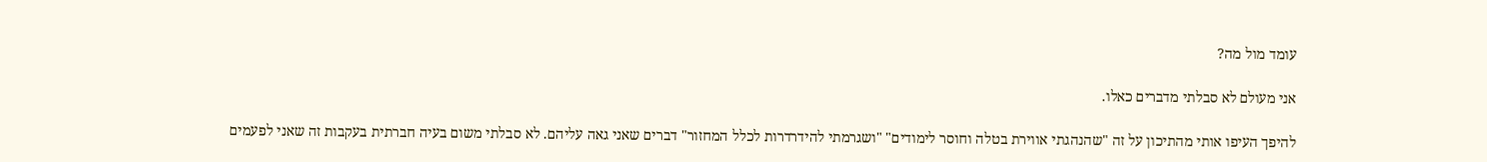עומד מול מה?

אני מעולם לא סבלתי מדברים כאלו.

להיפך העיפו אותי מהתיכון על זה "שהנהגתי אווירת בטלה וחוסר לימודים" "ושגרמתי להידרדרות לכלל המחזור" דברים שאני גאה עליהם. לא סבלתי משום בעיה חברתית בעקבות זה שאני לפעמים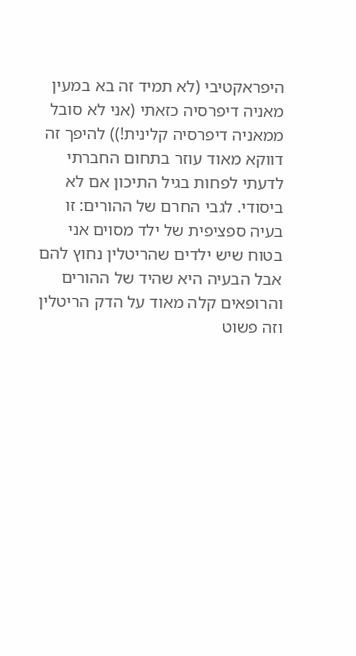היפראקטיבי (לא תמיד זה בא במעין מאניה דיפרסיה כזאתי (אני לא סובל ממאניה דיפרסיה קלינית!)) להיפך זה דווקא מאוד עוזר בתחום החברתי לדעתי לפחות בגיל התיכון אם לא ביסודי. לגבי החרם של ההורים: זו בעיה ספציפית של ילד מסוים אני בטוח שיש ילדים שהריטלין נחוץ להם אבל הבעיה היא שהיד של ההורים והרופאים קלה מאוד על הדק הריטלין וזה פשוט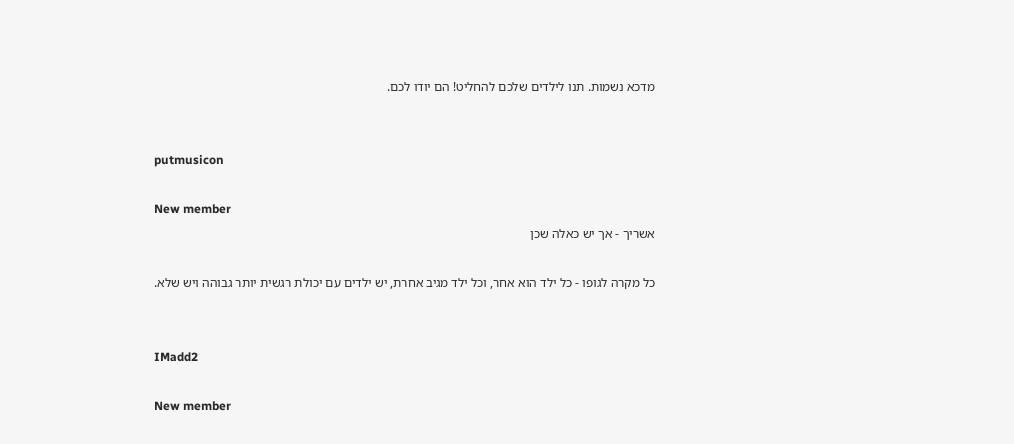מדכא נשמות. תנו לילדים שלכם להחליט! הם יודו לכם.


putmusicon

New member
אשריך - אך יש כאלה שכן

כל מקרה לגופו - כל ילד הוא אחר, וכל ילד מגיב אחרת, יש ילדים עם יכולת רגשית יותר גבוהה ויש שלא.


IMadd2

New member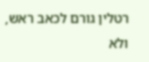רטלין גורם לכאב ראש, ולא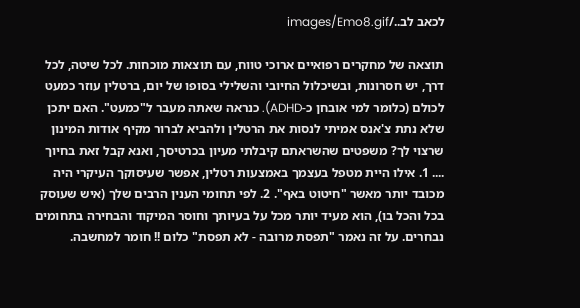לכאב לב../images/Emo8.gif

תוצאה של מחקרים רפואיים ארוכי טווח, עם תוצאות מוכחות. לכל שיטה, לכל דרך, יש חסרונות, ובשיכלול החיובי והשלילי בסופו של יום, ברטלין עוזר כמעט לכולם (כלומר למי אובחן כ-ADHD). כנראה שאתה מעבר ל"כמעט". האם יתכן שלא נתת צ'אנס אמיתי לנסות את הרטלין ולהביא לברור מקיף אודות המינון שרצוי לך? משפטים שהשראתם קיבלתי מעיון בכרטיסך, ואנא קבל זאת בחיוך
.... 1. אילו היית מטפל בעצמך באמצעות רטלין, אפשר שעיסוקך העיקרי היה מכובד יותר מאשר "חיטוט באף". 2. לפי תחומי הענין הרבים שלך (איש שעוסק בכל והכל בו), הוא מעיד יותר מכל על בעיותך וחוסר המיקוד והבחירה בתחומים נבחרים. על זה נאמר "תפסת מרובה - לא תפסת" כלום !! חומר למחשבה.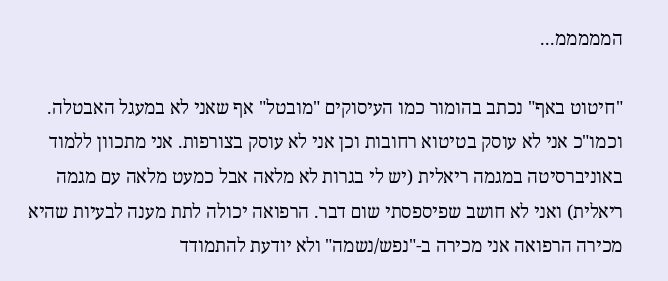המממממ...

"חיטוט באף" נכתב בהומור כמו העיסוקים "מובטל" אף שאני לא במעגל האבטלה. וכמו"כ אני לא עוסק בטיטוא רחובות וכן אני לא עוסק בצורפות. אני מתכוון ללמוד באוניברסיטה במגמה ריאלית (יש לי בגרות לא מלאה אבל כמעט מלאה עם מגמה ריאלית) ואני לא חושב שפיספסתי שום דבר. הרפואה יכולה לתת מענה לבעיות שהיא מכירה הרפואה אני מכירה ב-"נפש/נשמה" ולא יודעת להתמודד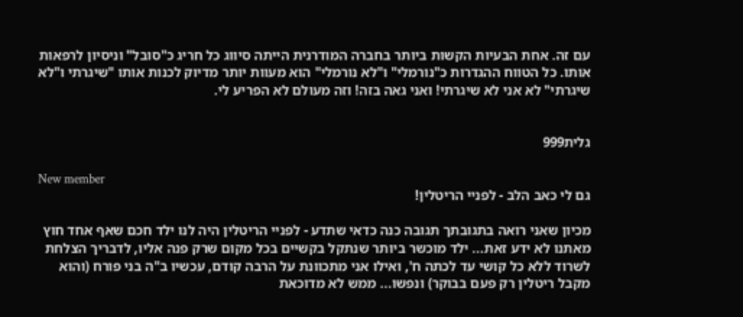עם זה. אחת הבעיות הקשות ביותר בחברה המודרנית הייתה סיווג כל חריג כ"סובל" וניסיון לרפאות אותו. כל הטווח ההגדרות כ"נורמלי" ו"לא נורמלי" הוא מעוות יותר מדיוק לכנות אותו "שיגרתי ו"לא שיגרתי" לא אני לא שיגרתי! ואני גאה בזה! וזה מעולם לא הפריע לי.


גלית999

New member
גם לי כאב הלב - לפניי הריטלין!

מכיון שאני רואה בתגובתך תגובה כנה כדאי שתדע - לפניי הריטלין היה לנו ילד חכם שאף אחד חוץ מאתנו לא ידע זאת... ילד מוכשר ביותר שנתקל בקשיים בכל מקום שרק פנה אליו, לדבריך הצלחת לשרוד ללא כל קושי עד לכתה ח', ואילו אני מתכוונת על הרבה קודם, עכשיו ב"ה בני פורח (והוא מקבל ריטלין רק פעם בבוקר) ונפשו... ממש לא מדוכאת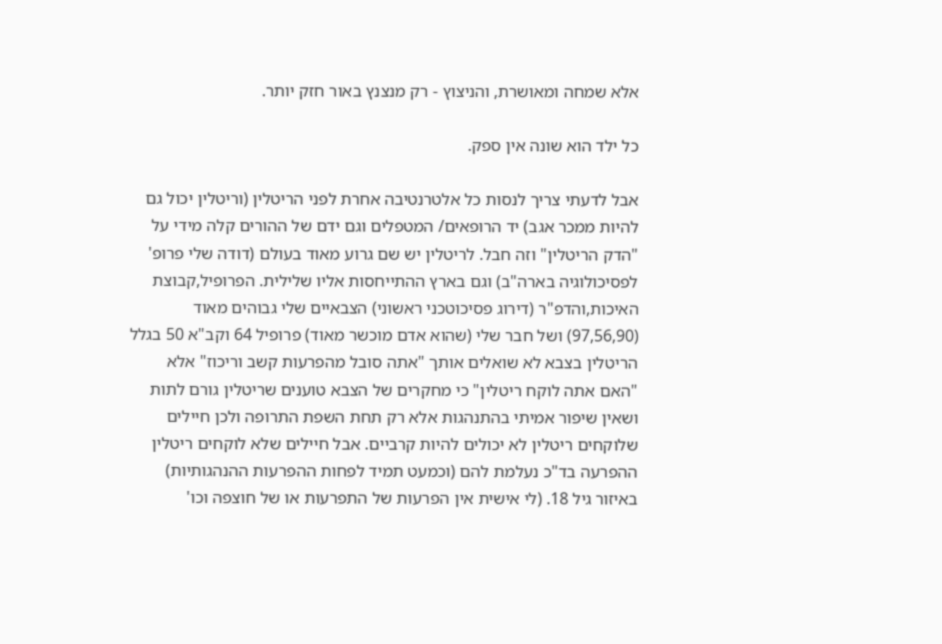אלא שמחה ומאושרת, והניצוץ - רק מנצנץ באור חזק יותר.

כל ילד הוא שונה אין ספק.

אבל לדעתי צריך לנסות כל אלטרנטיבה אחרת לפני הריטלין (וריטלין יכול גם להיות ממכר אגב) יד הרופאים/ המטפלים וגם ידם של ההורים קלה מידי על "הדק הריטלין" וזה חבל. לריטלין יש שם גרוע מאוד בעולם (דודה שלי פרופ' לפסיכולוגיה בארה"ב) וגם בארץ ההתייחסות אליו שלילית. הפרופיל,קבוצת האיכות,והדפ"ר (דירוג פסיכוטכני ראשוני) הצבאיים שלי גבוהים מאוד (97,56,90) ושל חבר שלי (שהוא אדם מוכשר מאוד) פרופיל 64 וקב"א 50 בגלל הריטלין בצבא לא שואלים אותך "אתה סובל מהפרעות קשב וריכוז" אלא "האם אתה לוקח ריטלין" כי מחקרים של הצבא טוענים שריטלין גורם לתות ושאין שיפור אמיתי בהתנהגות אלא רק תחת השפת התרופה ולכן חיילים שלוקחים ריטלין לא יכולים להיות קרביים. אבל חיילים שלא לוקחים ריטלין ההפרעה בד"כ נעלמת להם (וכמעט תמיד לפחות ההפרעות ההנהגותיות) באיזור גיל 18. (לי אישית אין הפרעות של התפרעות או של חוצפה וכו'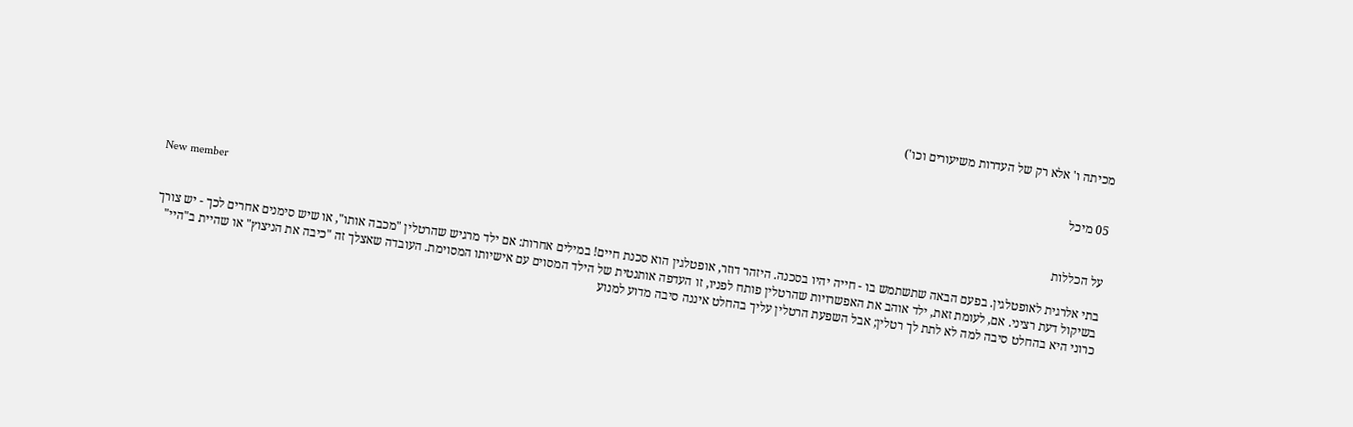מכיתה ו' אלא רק של העדרות משיעורים וכו')


05 מיכל

New member
על הכללות

בתי אלרגית לאופטלגין. בפעם הבאה שתשתמש בו - חייה יהיו בסכנה. היזהר דוזר, אופטלגין הוא סכנת חיים! במילים אחרות: אם ילד מרגיש שהרטלין "מכבה אותו", או שיש סימנים אחרים לכך - יש צורך בשיקול דעת רציני. אם, לעומת זאת, ילד אוהב את האפשרויות שהרטלין פותח לפניו, זו העדפה אותנטית של הילד המסוים עם אישיותו המסוימת. העובדה שאצלך זה "כיבה את הניצוץ" או שהיית ב"היי" כרוני היא בהחלט סיבה למה לא לתת לך רטלין; אבל השפעת הרטלין עליך בהחלט איננה סיבה מדוע למנוע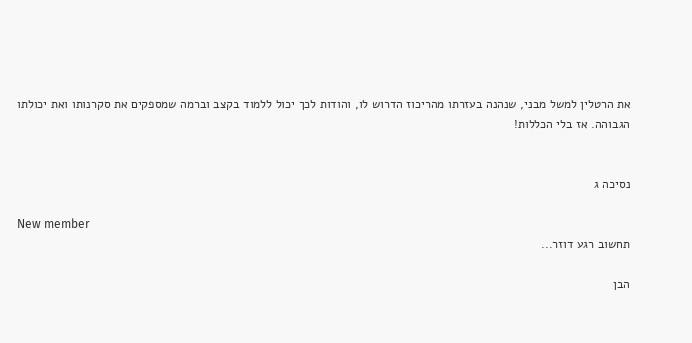את הרטלין למשל מבני, שנהנה בעזרתו מהריכוז הדרוש לו, והודות לכך יכול ללמוד בקצב וברמה שמספקים את סקרנותו ואת יכולתו הגבוהה. אז בלי הכללות!


נסיכה ג

New member
תחשוב רגע דוזר...

הבן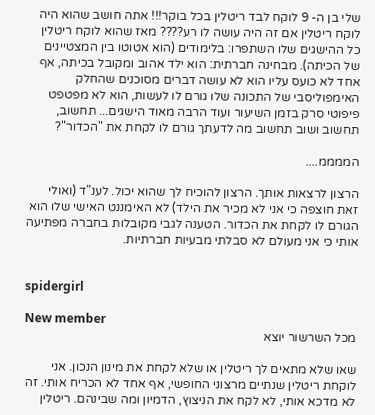שלי בן ה- 9 לוקח לבד ריטלין בכל בוקר!!! אתה חושב שהוא היה לוקח ריטלין אם זה היה עושה לו רע???? מאז שהוא לוקח ריטלין כל ההישגים שלו השתפרו: בלימודים (הוא אטוטו בין המצטיינים של הכיתה). מבחינה חברתית: הוא ילד אהוב ומקובל בכיתה, אף אחד לא כועס עליו הוא לא עושה דברים מסוכנים שהחלק האימפוליסבי של התכונה שלו גורם לו לעשות, הוא לא מפטפט פיפוטי סרק בזמן השיעור ועוד הרבה מאוד הישגים... תחשוב, תחשוב ושוב תחשוב מה לדעתך גורם לו לקחת את "הכדור"?

הממממ....

הרצון לרצאות אותך. הרצון להוכיח לך שהוא יכול. לענ"ד (ואולי זאת חוצפה כי אני לא מכיר את הילד) לא האימננט האישי שלו הוא הגורם לו לקחת את הכדור. הטענה לגבי מקובלות בחברה מפתיעה אותי כי אני מעולם לא סבלתי מבעיות חברתיות.


spidergirl

New member
מכל השרשור יוצא

שאו שלא מתאים לך ריטלין או שלא לקחת את מינון הנכון. אני לוקחת ריטלין שנתיים מרצוני החופשי, אף אחד לא הכריח אותי. זה לא מדכא אותי, לא לקח את הניצוץ, הדמיון ומה שבינהם. ריטלין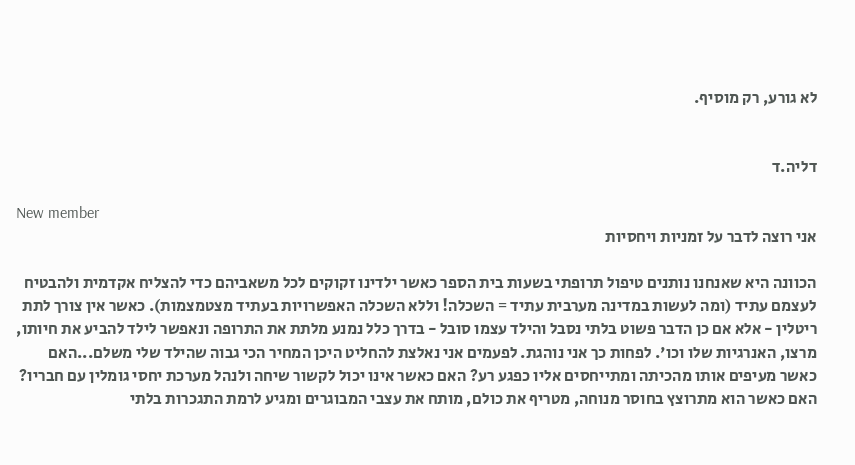לא גורע, רק מוסיף.


דליה.ד

New member
אני רוצה לדבר על זמניות ויחסיות

הכוונה היא שאנחנו נותנים טיפול תרופתי בשעות בית הספר כאשר ילדינו זקוקים לכל משאביהם כדי להצליח אקדמית ולהבטיח לעצמם עתיד (ומה לעשות במדינה מערבית עתיד = השכלה! וללא השכלה האפשרויות בעתיד מצטמצמות). כאשר אין צורך לתת ריטלין - אלא אם כן הדבר פשוט בלתי נסבל והילד עצמו סובל - בדרך כלל נמנע מלתת את התרופה ונאפשר לילד להביע את חיותו, מרצו, האנרגיות שלו וכו'. לפחות כך אני נוהגת. לפעמים אני נאלצת להחליט היכן המחיר הכי גבוה שהילד שלי משלם...האם כאשר מעיפים אותו מהכיתה ומתייחסים אליו כפגע רע? האם כאשר אינו יכול לקשור שיחה ולנהל מערכת יחסי גומלין עם חבריו? האם כאשר הוא מתרוצץ בחוסר מנוחה, מטריף את כולם, מותח את עצבי המבוגרים ומגיע לרמת התגכרות בלתי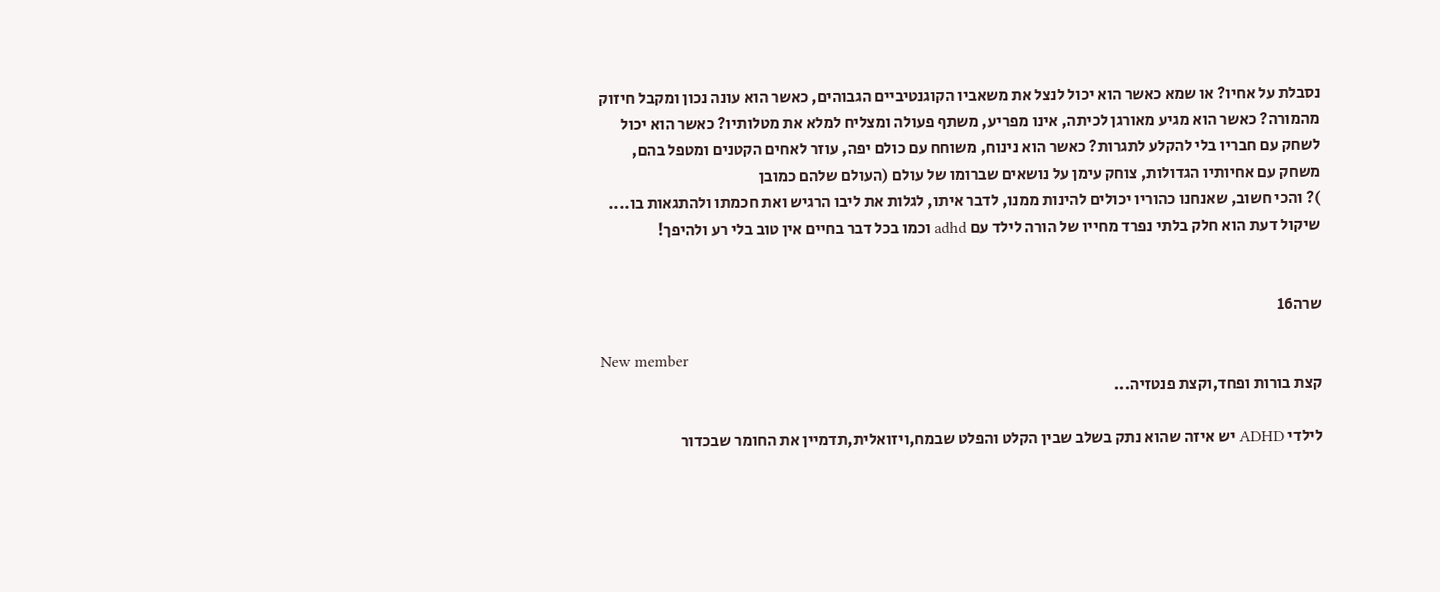נסבלת על אחיו? או שמא כאשר הוא יכול לנצל את משאביו הקוגנטיביים הגבוהים, כאשר הוא עונה נכון ומקבל חיזוק מהמורה? כאשר הוא מגיע מאורגן לכיתה, אינו מפריע, משתף פעולה ומצליח למלא את מטלותיו? כאשר הוא יכול לשחק עם חבריו בלי להקלע לתגרות? כאשר הוא נינוח, משוחח עם כולם יפה, עוזר לאחים הקטנים ומטפל בהם, משחק עם אחיותיו הגדולות, צוחק עימן על נושאים שברומו של עולם (העולם שלהם כמובן
)? והכי חשוב, שאנחנו כהוריו יכולים להינות ממנו, לדבר איתו, לגלות את ליבו הרגיש ואת חכמתו ולהתגאות בו.... שיקול דעת הוא חלק בלתי נפרד מחייו של הורה לילד עם adhd וכמו בכל דבר בחיים אין טוב בלי רע ולהיפך!


שרה16

New member
קצת בורות ופחד,וקצת פנטזיה...

לילדי ADHD יש איזה שהוא נתק בשלב שבין הקלט והפלט שבמח,ויזואלית,תדמיין את החומר שבכדור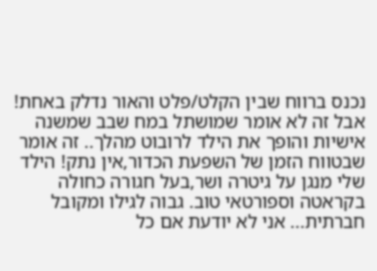נכנס ברווח שבין הקלט/פלט והאור נדלק באחת! אבל זה לא אומר שמושתל במח שבב שמשנה אישיות והופך את הילד לרובוט מהלך.. זה אומר שבטווח הזמן של השפעת הכדור,אין נתק! הילד שלי מנגן על גיטרה ושר,בעל חגורה כחולה בקראטה וספורטאי טוב. גבוה לגילו ומקובל חברתית... אני לא יודעת אם כל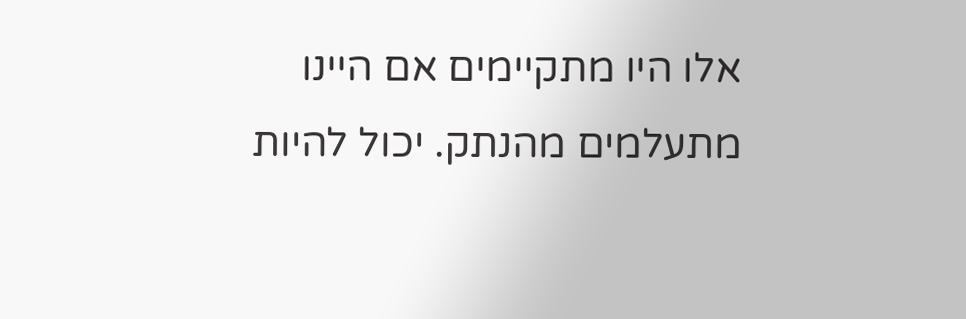אלו היו מתקיימים אם היינו מתעלמים מהנתק. יכול להיות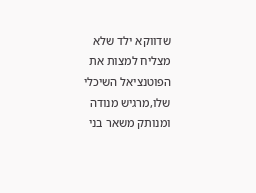שדווקא ילד שלא מצליח למצות את הפוטנציאל השיכלי שלו,מרגיש מנודה ומנותק משאר בני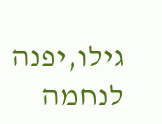גילו,יפנה לנחמה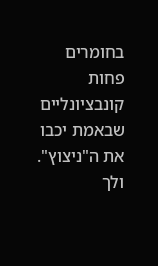בחומרים פחות קונבציונליים שבאמת יכבו את ה"ניצוץ". ולך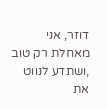דוזר, אני מאחלת רק טוב ,ושתדע לנווט את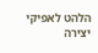הלהט לאפיקי יצירה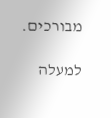מבורכים.

למעלה